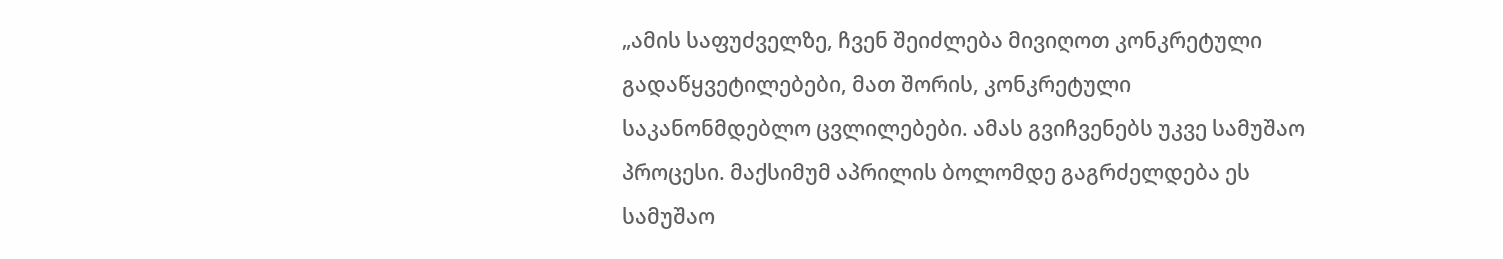„ამის საფუძველზე, ჩვენ შეიძლება მივიღოთ კონკრეტული გადაწყვეტილებები, მათ შორის, კონკრეტული საკანონმდებლო ცვლილებები. ამას გვიჩვენებს უკვე სამუშაო პროცესი. მაქსიმუმ აპრილის ბოლომდე გაგრძელდება ეს სამუშაო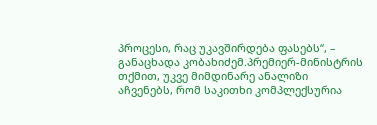პროცესი, რაც უკავშირდება ფასებს“, – განაცხადა კობახიძემ.პრემიერ-მინისტრის თქმით, უკვე მიმდინარე ანალიზი აჩვენებს, რომ საკითხი კომპლექსურია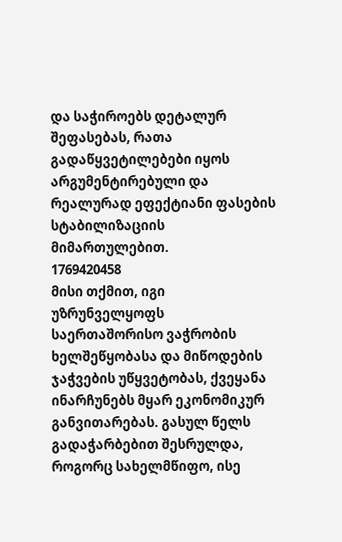და საჭიროებს დეტალურ შეფასებას, რათა გადაწყვეტილებები იყოს არგუმენტირებული და რეალურად ეფექტიანი ფასების სტაბილიზაციის მიმართულებით.
1769420458
მისი თქმით, იგი უზრუნველყოფს საერთაშორისო ვაჭრობის ხელშეწყობასა და მიწოდების ჯაჭვების უწყვეტობას, ქვეყანა ინარჩუნებს მყარ ეკონომიკურ განვითარებას. გასულ წელს გადაჭარბებით შესრულდა, როგორც სახელმწიფო, ისე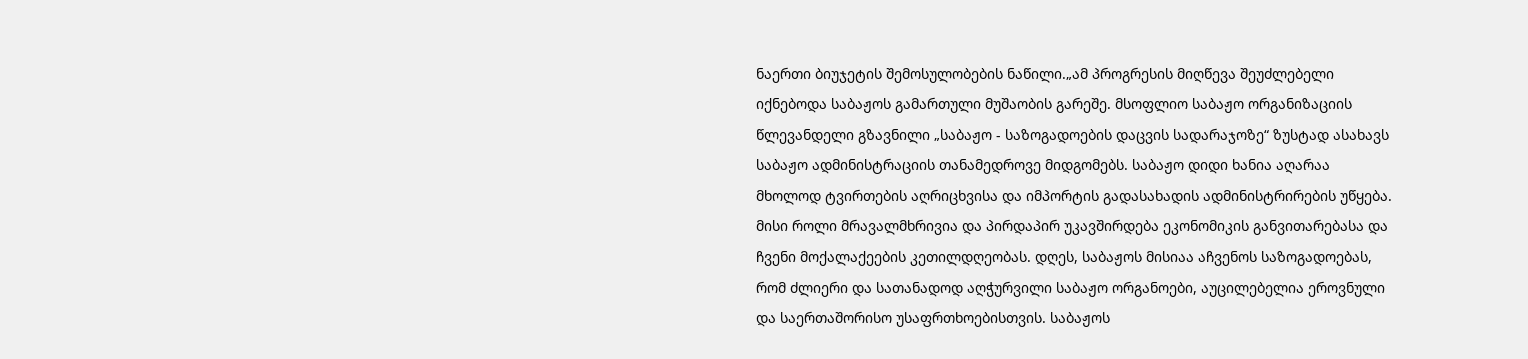ნაერთი ბიუჯეტის შემოსულობების ნაწილი.„ამ პროგრესის მიღწევა შეუძლებელი იქნებოდა საბაჟოს გამართული მუშაობის გარეშე. მსოფლიო საბაჟო ორგანიზაციის წლევანდელი გზავნილი „საბაჟო - საზოგადოების დაცვის სადარაჯოზე“ ზუსტად ასახავს საბაჟო ადმინისტრაციის თანამედროვე მიდგომებს. საბაჟო დიდი ხანია აღარაა მხოლოდ ტვირთების აღრიცხვისა და იმპორტის გადასახადის ადმინისტრირების უწყება. მისი როლი მრავალმხრივია და პირდაპირ უკავშირდება ეკონომიკის განვითარებასა და ჩვენი მოქალაქეების კეთილდღეობას. დღეს, საბაჟოს მისიაა აჩვენოს საზოგადოებას, რომ ძლიერი და სათანადოდ აღჭურვილი საბაჟო ორგანოები, აუცილებელია ეროვნული და საერთაშორისო უსაფრთხოებისთვის. საბაჟოს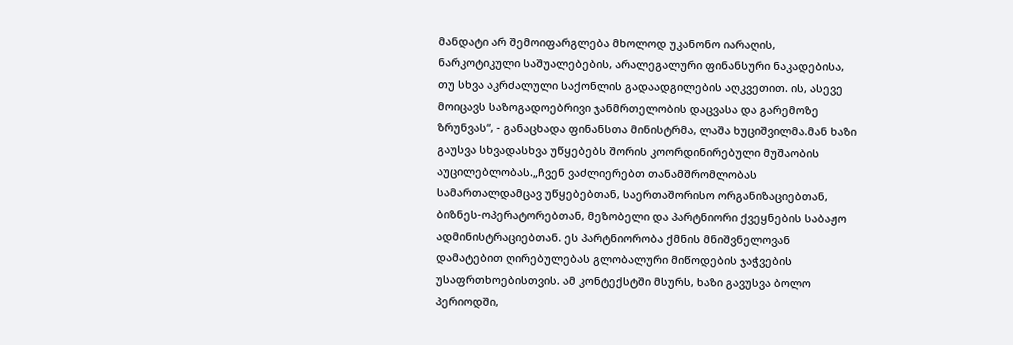მანდატი არ შემოიფარგლება მხოლოდ უკანონო იარაღის, ნარკოტიკული საშუალებების, არალეგალური ფინანსური ნაკადებისა, თუ სხვა აკრძალული საქონლის გადაადგილების აღკვეთით. ის, ასევე მოიცავს საზოგადოებრივი ჯანმრთელობის დაცვასა და გარემოზე ზრუნვას“, - განაცხადა ფინანსთა მინისტრმა, ლაშა ხუციშვილმა.მან ხაზი გაუსვა სხვადასხვა უწყებებს შორის კოორდინირებული მუშაობის აუცილებლობას.„ჩვენ ვაძლიერებთ თანამშრომლობას სამართალდამცავ უწყებებთან, საერთაშორისო ორგანიზაციებთან, ბიზნეს-ოპერატორებთან, მეზობელი და პარტნიორი ქვეყნების საბაჟო ადმინისტრაციებთან. ეს პარტნიორობა ქმნის მნიშვნელოვან დამატებით ღირებულებას გლობალური მიწოდების ჯაჭვების უსაფრთხოებისთვის. ამ კონტექსტში მსურს, ხაზი გავუსვა ბოლო პერიოდში,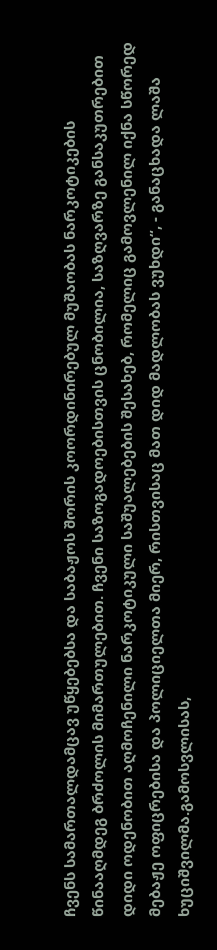ჩვენს სამართალდამცავ უწყებებსა და საბაჟოს შორის კოორდინირებულ მუშაობას ნარკოტიკების წინააღმდეგ ბრძოლის მიმართულებით. ჩვენი საზოგადოებისთვის ცნობილია, საზღვარზე განსაკუთრებით დიდი ოდენობით აღმოჩენილი ნარკოტიკული საშუალებების შესახებ, რომელიც გამოვლენილ იქნა სწორედ მებაჟე ოფიცრებისა და პოლიციელთა მიერ, რისთვისაც მათ დიდ მადლობას ვუხდი“, - განაცხადა ლაშა ხუციშვილმა.გამოსვლისას,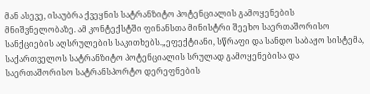მან ასევე, ისაუბრა ქვეყნის სატრანზიტო პოტენციალის გამოყენების მნიშვნელობაზე. ამ კონტექსტში ფინანსთა მინისტრი შეეხო საერთაშორისო სანქციების აღსრულების საკითხებს.„ეფექტიანი, სწრაფი და სანდო საბაჟო სისტემა, საქართველოს სატრანზიტო პოტენციალის სრულად გამოყენებისა და საერთაშორისო სატრანსპორტო დერეფნების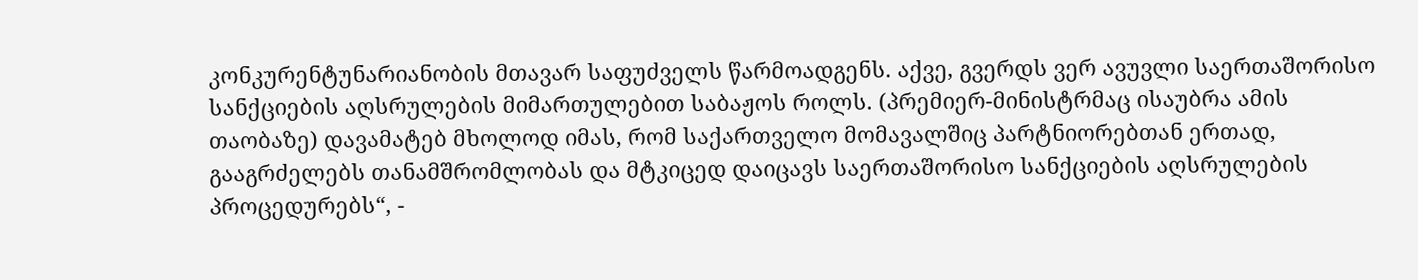კონკურენტუნარიანობის მთავარ საფუძველს წარმოადგენს. აქვე, გვერდს ვერ ავუვლი საერთაშორისო სანქციების აღსრულების მიმართულებით საბაჟოს როლს. (პრემიერ-მინისტრმაც ისაუბრა ამის თაობაზე) დავამატებ მხოლოდ იმას, რომ საქართველო მომავალშიც პარტნიორებთან ერთად, გააგრძელებს თანამშრომლობას და მტკიცედ დაიცავს საერთაშორისო სანქციების აღსრულების პროცედურებს“, -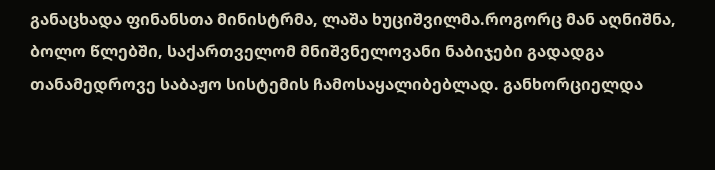განაცხადა ფინანსთა მინისტრმა, ლაშა ხუციშვილმა.როგორც მან აღნიშნა, ბოლო წლებში, საქართველომ მნიშვნელოვანი ნაბიჯები გადადგა თანამედროვე საბაჟო სისტემის ჩამოსაყალიბებლად. განხორციელდა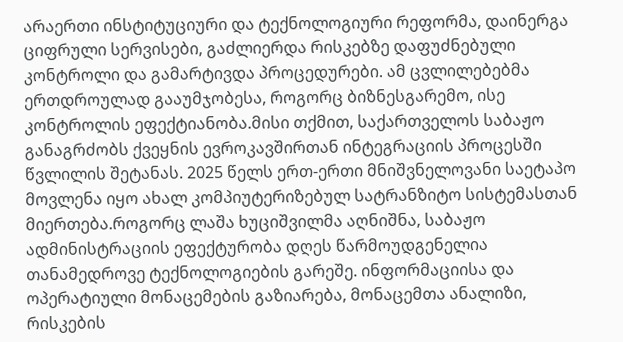არაერთი ინსტიტუციური და ტექნოლოგიური რეფორმა, დაინერგა ციფრული სერვისები, გაძლიერდა რისკებზე დაფუძნებული კონტროლი და გამარტივდა პროცედურები. ამ ცვლილებებმა ერთდროულად გააუმჯობესა, როგორც ბიზნესგარემო, ისე კონტროლის ეფექტიანობა.მისი თქმით, საქართველოს საბაჟო განაგრძობს ქვეყნის ევროკავშირთან ინტეგრაციის პროცესში წვლილის შეტანას. 2025 წელს ერთ-ერთი მნიშვნელოვანი საეტაპო მოვლენა იყო ახალ კომპიუტერიზებულ სატრანზიტო სისტემასთან მიერთება.როგორც ლაშა ხუციშვილმა აღნიშნა, საბაჟო ადმინისტრაციის ეფექტურობა დღეს წარმოუდგენელია თანამედროვე ტექნოლოგიების გარეშე. ინფორმაციისა და ოპერატიული მონაცემების გაზიარება, მონაცემთა ანალიზი, რისკების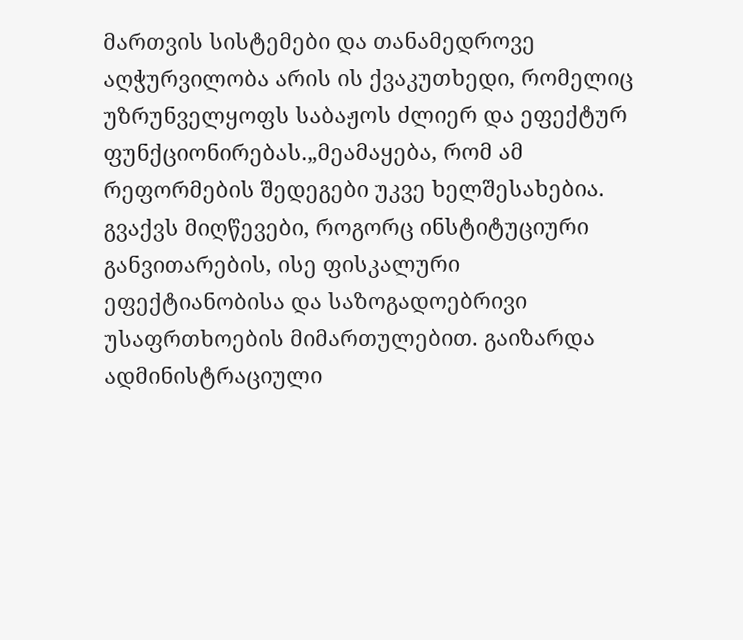მართვის სისტემები და თანამედროვე აღჭურვილობა არის ის ქვაკუთხედი, რომელიც უზრუნველყოფს საბაჟოს ძლიერ და ეფექტურ ფუნქციონირებას.„მეამაყება, რომ ამ რეფორმების შედეგები უკვე ხელშესახებია. გვაქვს მიღწევები, როგორც ინსტიტუციური განვითარების, ისე ფისკალური ეფექტიანობისა და საზოგადოებრივი უსაფრთხოების მიმართულებით. გაიზარდა ადმინისტრაციული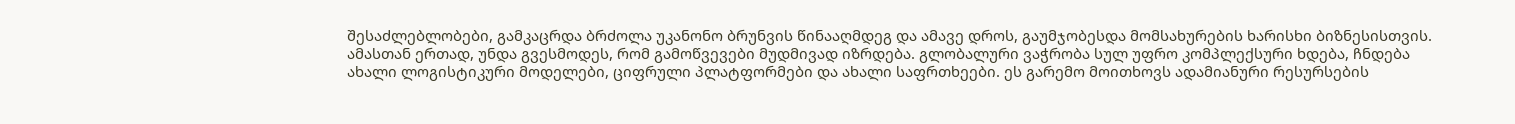შესაძლებლობები, გამკაცრდა ბრძოლა უკანონო ბრუნვის წინააღმდეგ და ამავე დროს, გაუმჯობესდა მომსახურების ხარისხი ბიზნესისთვის. ამასთან ერთად, უნდა გვესმოდეს, რომ გამოწვევები მუდმივად იზრდება. გლობალური ვაჭრობა სულ უფრო კომპლექსური ხდება, ჩნდება ახალი ლოგისტიკური მოდელები, ციფრული პლატფორმები და ახალი საფრთხეები. ეს გარემო მოითხოვს ადამიანური რესურსების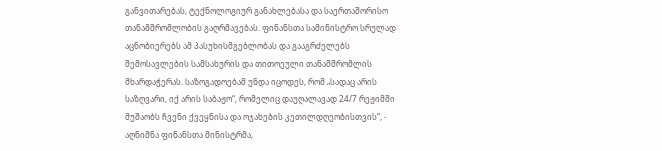განვითარებას, ტექნოლოგიურ განახლებასა და საერთაშორისო თანამშრომლობის გაღრმავებას. ფინანსთა სამინისტრო სრულად აცნობიერებს ამ პასუხისმგებლობას და გააგრძელებს შემოსავლების სამსახურის და თითოეული თანამშრომლის მხარდაჭერას. საზოგადოებამ უნდა იცოდეს, რომ „სადაც არის საზღვარი, იქ არის საბაჟო“, რომელიც დაუღალავად 24/7 რეჟიმში მუშაობს ჩვენი ქვეყნისა და ოჯახების კეთილდღეობისთვის“, - აღნიშნა ფინანსთა მინისტრმა,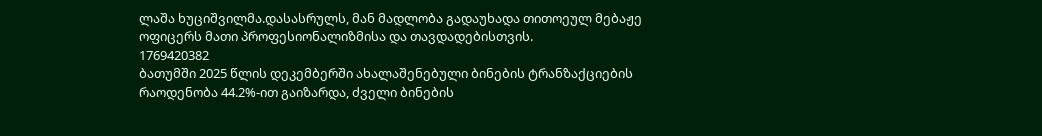ლაშა ხუციშვილმა.დასასრულს, მან მადლობა გადაუხადა თითოეულ მებაჟე ოფიცერს მათი პროფესიონალიზმისა და თავდადებისთვის.
1769420382
ბათუმში 2025 წლის დეკემბერში ახალაშენებული ბინების ტრანზაქციების რაოდენობა 44.2%-ით გაიზარდა, ძველი ბინების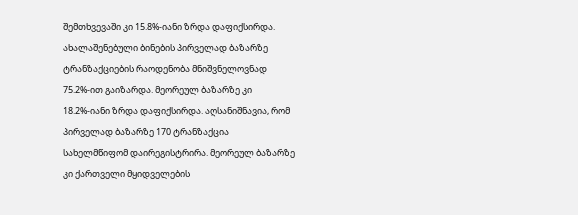შემთხვევაში კი 15.8%-იანი ზრდა დაფიქსირდა. ახალაშენებული ბინების პირველად ბაზარზე ტრანზაქციების რაოდენობა მნიშვნელოვნად 75.2%-ით გაიზარდა. მეორეულ ბაზარზე კი 18.2%-იანი ზრდა დაფიქსირდა. აღსანიშნავია, რომ პირველად ბაზარზე 170 ტრანზაქცია სახელმწიფომ დაირეგისტრირა. მეორეულ ბაზარზე კი ქართველი მყიდველების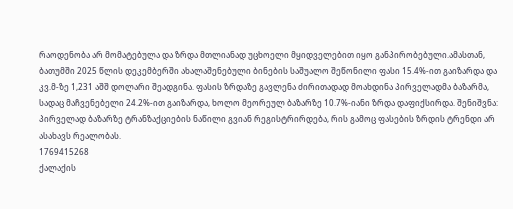რაოდენობა არ მომატებულა და ზრდა მთლიანად უცხოელი მყიდველებით იყო განპირობებული.ამასთან, ბათუმში 2025 წლის დეკემბერში ახალაშენებული ბინების საშუალო შეწონილი ფასი 15.4%-ით გაიზარდა და კვ.მ-ზე 1,231 აშშ დოლარი შეადგინა. ფასის ზრდაზე გავლენა ძირითადად მოახდინა პირველადმა ბაზარმა, სადაც მაჩვენებელი 24.2%-ით გაიზარდა, ხოლო მეორეულ ბაზარზე 10.7%-იანი ზრდა დაფიქსირდა. შენიშვნა: პირველად ბაზარზე ტრანზაქციების ნაწილი გვიან რეგისტრირდება, რის გამოც ფასების ზრდის ტრენდი არ ასახავს რეალობას.
1769415268
ქალაქის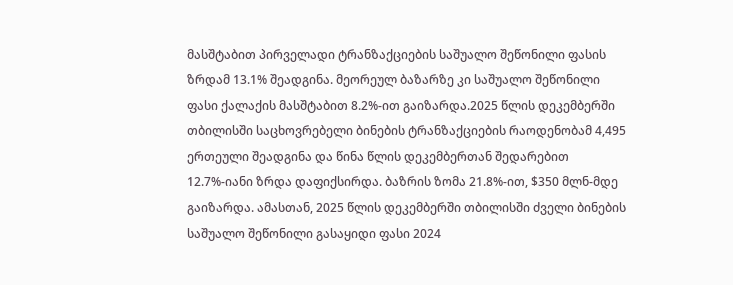მასშტაბით პირველადი ტრანზაქციების საშუალო შეწონილი ფასის ზრდამ 13.1% შეადგინა. მეორეულ ბაზარზე კი საშუალო შეწონილი ფასი ქალაქის მასშტაბით 8.2%-ით გაიზარდა.2025 წლის დეკემბერში თბილისში საცხოვრებელი ბინების ტრანზაქციების რაოდენობამ 4,495 ერთეული შეადგინა და წინა წლის დეკემბერთან შედარებით 12.7%-იანი ზრდა დაფიქსირდა. ბაზრის ზომა 21.8%-ით, $350 მლნ-მდე გაიზარდა. ამასთან, 2025 წლის დეკემბერში თბილისში ძველი ბინების საშუალო შეწონილი გასაყიდი ფასი 2024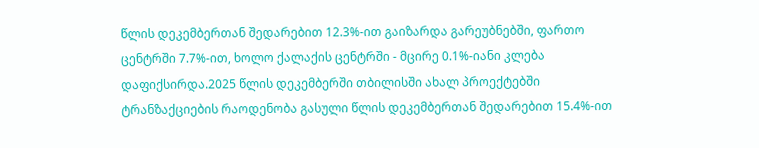წლის დეკემბერთან შედარებით 12.3%-ით გაიზარდა გარეუბნებში, ფართო ცენტრში 7.7%-ით, ხოლო ქალაქის ცენტრში - მცირე 0.1%-იანი კლება დაფიქსირდა.2025 წლის დეკემბერში თბილისში ახალ პროექტებში ტრანზაქციების რაოდენობა გასული წლის დეკემბერთან შედარებით 15.4%-ით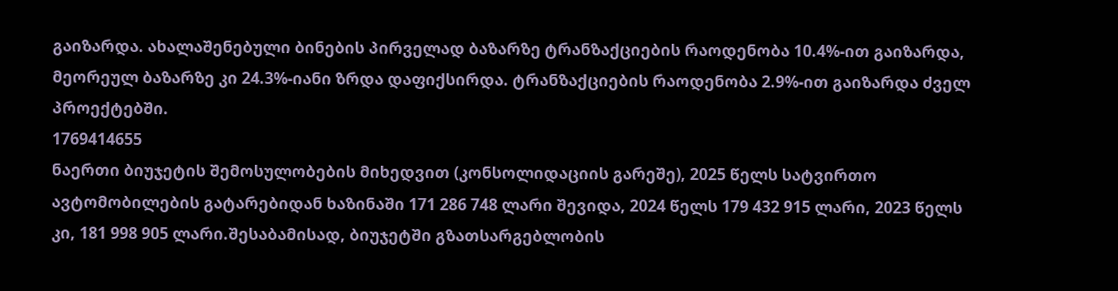გაიზარდა. ახალაშენებული ბინების პირველად ბაზარზე ტრანზაქციების რაოდენობა 10.4%-ით გაიზარდა, მეორეულ ბაზარზე კი 24.3%-იანი ზრდა დაფიქსირდა. ტრანზაქციების რაოდენობა 2.9%-ით გაიზარდა ძველ პროექტებში.
1769414655
ნაერთი ბიუჯეტის შემოსულობების მიხედვით (კონსოლიდაციის გარეშე), 2025 წელს სატვირთო ავტომობილების გატარებიდან ხაზინაში 171 286 748 ლარი შევიდა, 2024 წელს 179 432 915 ლარი, 2023 წელს კი, 181 998 905 ლარი.შესაბამისად, ბიუჯეტში გზათსარგებლობის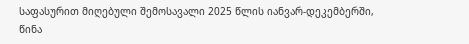საფასურით მიღებული შემოსავალი 2025 წლის იანვარ-დეკემბერში, წინა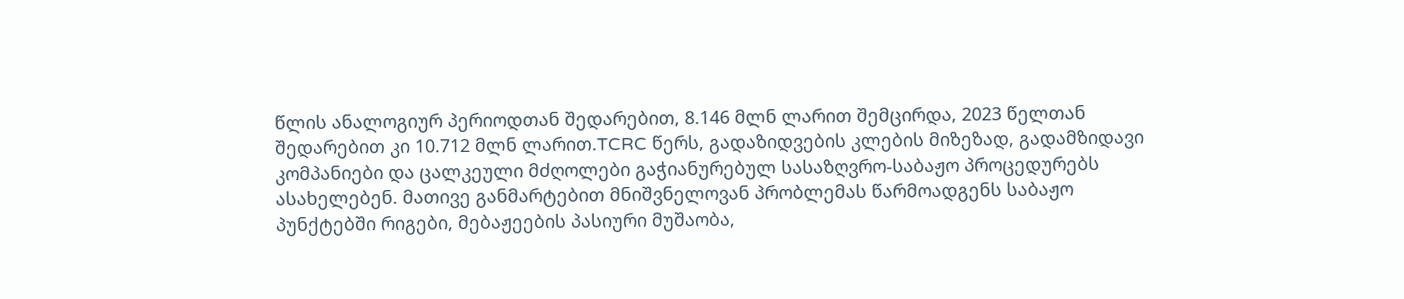წლის ანალოგიურ პერიოდთან შედარებით, 8.146 მლნ ლარით შემცირდა, 2023 წელთან შედარებით კი 10.712 მლნ ლარით.TCRC წერს, გადაზიდვების კლების მიზეზად, გადამზიდავი კომპანიები და ცალკეული მძღოლები გაჭიანურებულ სასაზღვრო-საბაჟო პროცედურებს ასახელებენ. მათივე განმარტებით მნიშვნელოვან პრობლემას წარმოადგენს საბაჟო პუნქტებში რიგები, მებაჟეების პასიური მუშაობა,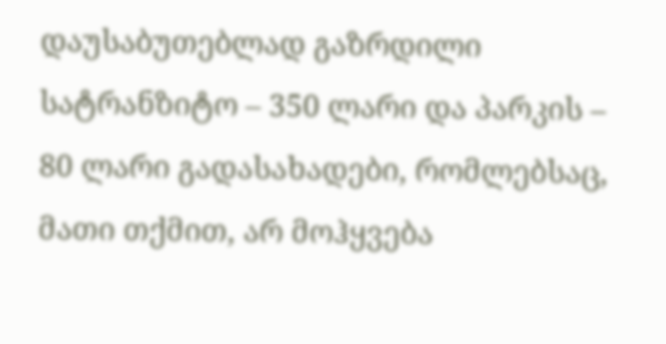დაუსაბუთებლად გაზრდილი სატრანზიტო – 350 ლარი და პარკის – 80 ლარი გადასახადები, რომლებსაც, მათი თქმით, არ მოჰყვება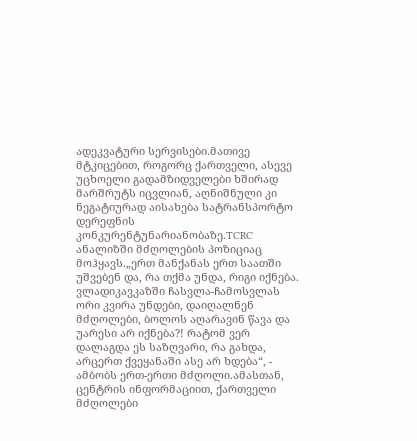ადეკვატური სერვისები.მათივე მტკიცებით, როგორც ქართველი, ასევე უცხოელი გადამზიდველები ხშირად მარშრუტს იცვლიან, აღნიშნული კი ნეგატიურად აისახება სატრანსპორტო დერეფნის კონკურენტუნარიანობაზე.TCRC ანალიზში მძღოლების პოზიციაც მოჰყავს.„ერთ მანქანას ერთ საათში უშვებენ და, რა თქმა უნდა, რიგი იქნება. ვლადიკავკაზში ჩასვლა-ჩამოსვლას ორი კვირა უნდები, დაიღალნენ მძღოლები, ბოლოს აღარავინ წავა და უარესი არ იქნება?! რატომ ვერ დალაგდა ეს საზღვარი, რა გახდა, არცერთ ქვეყანაში ასე არ ხდება“, - ამბობს ერთ-ერთი მძღოლი.ამასთან, ცენტრის ინფორმაციით, ქართველი მძღოლები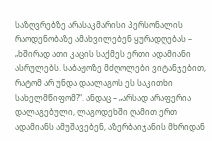საზღვრებზე არასაკმარისი პერსონალის რაოდენობაზე ამახვილებენ ყურადღებას – „ხშირად ათი კაცის საქმეს ერთი ადამიანი ასრულებს. საბაჟოზე მძღოლები ვიტანჯებით, რატომ არ უნდა დაალაგოს ეს საკითხი სახელმწიფომ?“. ანდაც – „არსად არაფერია დალაგებული, ლაგოდეხში ღამით ერთ ადამიანს ამუშავებენ, აზერბაიჯანის მხრიდან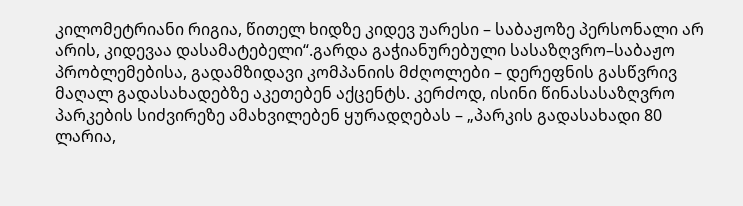კილომეტრიანი რიგია, წითელ ხიდზე კიდევ უარესი – საბაჟოზე პერსონალი არ არის, კიდევაა დასამატებელი“.გარდა გაჭიანურებული სასაზღვრო–საბაჟო პრობლემებისა, გადამზიდავი კომპანიის მძღოლები – დერეფნის გასწვრივ მაღალ გადასახადებზე აკეთებენ აქცენტს. კერძოდ, ისინი წინასასაზღვრო პარკების სიძვირეზე ამახვილებენ ყურადღებას – „პარკის გადასახადი 80 ლარია,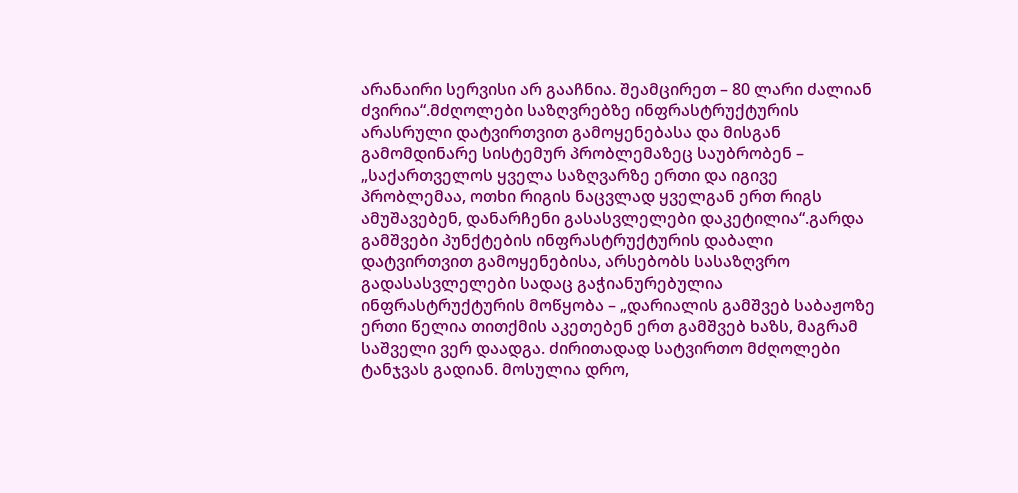არანაირი სერვისი არ გააჩნია. შეამცირეთ – 80 ლარი ძალიან ძვირია“.მძღოლები საზღვრებზე ინფრასტრუქტურის არასრული დატვირთვით გამოყენებასა და მისგან გამომდინარე სისტემურ პრობლემაზეც საუბრობენ – „საქართველოს ყველა საზღვარზე ერთი და იგივე პრობლემაა, ოთხი რიგის ნაცვლად ყველგან ერთ რიგს ამუშავებენ, დანარჩენი გასასვლელები დაკეტილია“.გარდა გამშვები პუნქტების ინფრასტრუქტურის დაბალი დატვირთვით გამოყენებისა, არსებობს სასაზღვრო გადასასვლელები სადაც გაჭიანურებულია ინფრასტრუქტურის მოწყობა – „დარიალის გამშვებ საბაჟოზე ერთი წელია თითქმის აკეთებენ ერთ გამშვებ ხაზს, მაგრამ საშველი ვერ დაადგა. ძირითადად სატვირთო მძღოლები ტანჯვას გადიან. მოსულია დრო,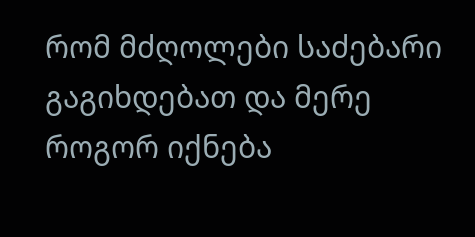რომ მძღოლები საძებარი გაგიხდებათ და მერე როგორ იქნება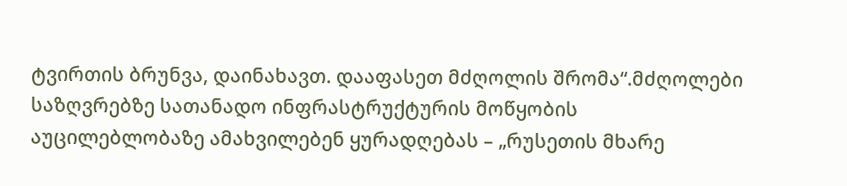ტვირთის ბრუნვა, დაინახავთ. დააფასეთ მძღოლის შრომა“.მძღოლები საზღვრებზე სათანადო ინფრასტრუქტურის მოწყობის აუცილებლობაზე ამახვილებენ ყურადღებას – „რუსეთის მხარე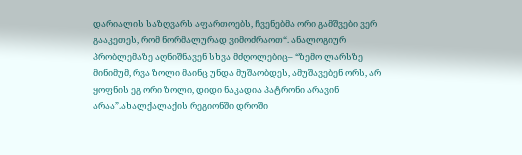დარიალის საზღვარს აფართოებს, ჩვენებმა ორი გამშვები ვერ გააკეთეს, რომ ნორმალურად ვიმოძრაოთ“. ანალოგიურ პრობლემაზე აღნიშნავენ სხვა მძღოლებიც– “ზემო ლარსზე მინიმუმ, რვა ზოლი მაინც უნდა მუშაობდეს, ამუშავებენ ორს, არ ყოფნის ეგ ორი ზოლი, დიდი ნაკადია პატრონი არავინ არაა”.ახალქალაქის რეგიონში დროში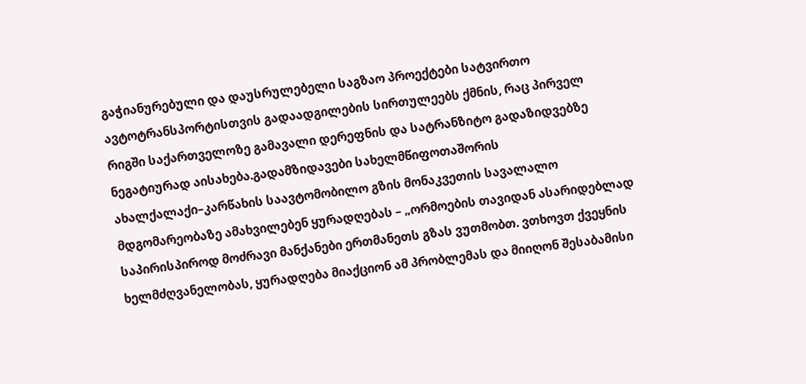გაჭიანურებული და დაუსრულებელი საგზაო პროექტები სატვირთო ავტოტრანსპორტისთვის გადაადგილების სირთულეებს ქმნის, რაც პირველ რიგში საქართველოზე გამავალი დერეფნის და სატრანზიტო გადაზიდვებზე ნეგატიურად აისახება.გადამზიდავები სახელმწიფოთაშორის ახალქალაქი–კარწახის საავტომობილო გზის მონაკვეთის სავალალო მდგომარეობაზე ამახვილებენ ყურადღებას – „ორმოების თავიდან ასარიდებლად საპირისპიროდ მოძრავი მანქანები ერთმანეთს გზას ვუთმობთ. ვთხოვთ ქვეყნის ხელმძღვანელობას, ყურადღება მიაქციონ ამ პრობლემას და მიიღონ შესაბამისი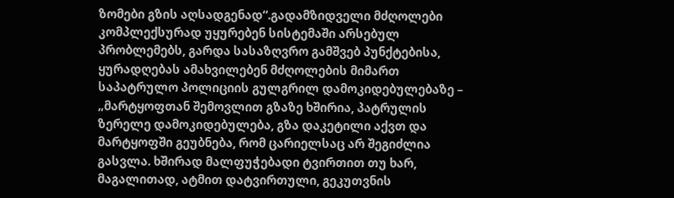ზომები გზის აღსადგენად“.გადამზიდველი მძღოლები კომპლექსურად უყურებენ სისტემაში არსებულ პრობლემებს, გარდა სასაზღვრო გამშვებ პუნქტებისა, ყურადღებას ამახვილებენ მძღოლების მიმართ საპატრულო პოლიციის გულგრილ დამოკიდებულებაზე – „მარტყოფთან შემოვლით გზაზე ხშირია, პატრულის ზერელე დამოკიდებულება, გზა დაკეტილი აქვთ და მარტყოფში გეუბნება, რომ ცარიელსაც არ შეგიძლია გასვლა. ხშირად მალფუჭებადი ტვირთით თუ ხარ, მაგალითად, ატმით დატვირთული, გეკუთვნის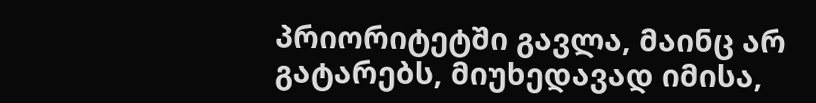პრიორიტეტში გავლა, მაინც არ გატარებს, მიუხედავად იმისა,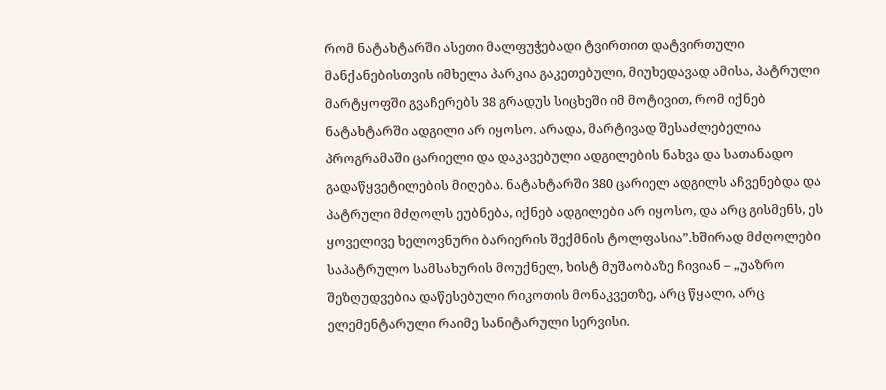რომ ნატახტარში ასეთი მალფუჭებადი ტვირთით დატვირთული მანქანებისთვის იმხელა პარკია გაკეთებული, მიუხედავად ამისა, პატრული მარტყოფში გვაჩერებს 38 გრადუს სიცხეში იმ მოტივით, რომ იქნებ ნატახტარში ადგილი არ იყოსო. არადა, მარტივად შესაძლებელია პროგრამაში ცარიელი და დაკავებული ადგილების ნახვა და სათანადო გადაწყვეტილების მიღება. ნატახტარში 380 ცარიელ ადგილს აჩვენებდა და პატრული მძღოლს ეუბნება, იქნებ ადგილები არ იყოსო, და არც გისმენს, ეს ყოველივე ხელოვნური ბარიერის შექმნის ტოლფასია”.ხშირად მძღოლები საპატრულო სამსახურის მოუქნელ, ხისტ მუშაობაზე ჩივიან – „უაზრო შეზღუდვებია დაწესებული რიკოთის მონაკვეთზე, არც წყალი, არც ელემენტარული რაიმე სანიტარული სერვისი.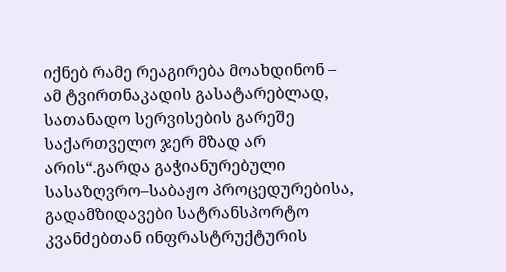იქნებ რამე რეაგირება მოახდინონ – ამ ტვირთნაკადის გასატარებლად, სათანადო სერვისების გარეშე საქართველო ჯერ მზად არ არის“.გარდა გაჭიანურებული სასაზღვრო–საბაჟო პროცედურებისა, გადამზიდავები სატრანსპორტო კვანძებთან ინფრასტრუქტურის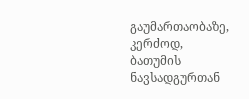გაუმართაობაზე, კერძოდ, ბათუმის ნავსადგურთან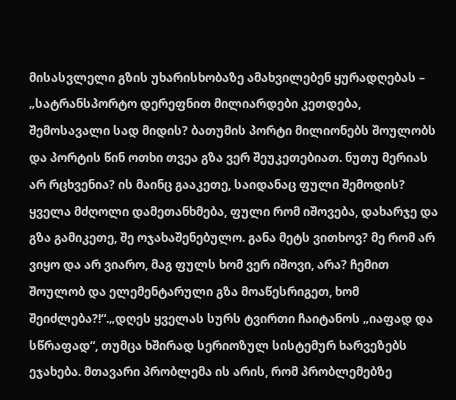მისასვლელი გზის უხარისხობაზე ამახვილებენ ყურადღებას – „სატრანსპორტო დერეფნით მილიარდები კეთდება, შემოსავალი სად მიდის? ბათუმის პორტი მილიონებს შოულობს და პორტის წინ ოთხი თვეა გზა ვერ შეუკეთებიათ. ნუთუ მერიას არ რცხვენია? ის მაინც გააკეთე, საიდანაც ფული შემოდის? ყველა მძღოლი დამეთანხმება, ფული რომ იშოვება, დახარჯე და გზა გამიკეთე, შე ოჯახაშენებულო. განა მეტს ვითხოვ? მე რომ არ ვიყო და არ ვიარო, მაგ ფულს ხომ ვერ იშოვი, არა? ჩემით შოულობ და ელემენტარული გზა მოაწესრიგეთ, ხომ შეიძლება?!“.„დღეს ყველას სურს ტვირთი ჩაიტანოს „იაფად და სწრაფად“, თუმცა ხშირად სერიოზულ სისტემურ ხარვეზებს ეჯახება. მთავარი პრობლემა ის არის, რომ პრობლემებზე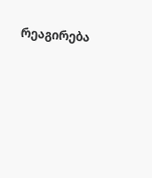რეაგირება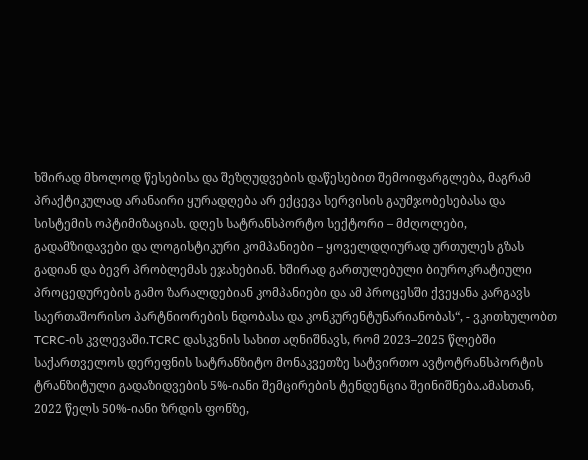ხშირად მხოლოდ წესებისა და შეზღუდვების დაწესებით შემოიფარგლება, მაგრამ პრაქტიკულად არანაირი ყურადღება არ ექცევა სერვისის გაუმჯობესებასა და სისტემის ოპტიმიზაციას. დღეს სატრანსპორტო სექტორი – მძღოლები, გადამზიდავები და ლოგისტიკური კომპანიები – ყოველდღიურად ურთულეს გზას გადიან და ბევრ პრობლემას ეჯახებიან. ხშირად გართულებული ბიუროკრატიული პროცედურების გამო ზარალდებიან კომპანიები და ამ პროცესში ქვეყანა კარგავს საერთაშორისო პარტნიორების ნდობასა და კონკურენტუნარიანობას“, - ვკითხულობთ TCRC-ის კვლევაში.TCRC დასკვნის სახით აღნიშნავს, რომ 2023–2025 წლებში საქართველოს დერეფნის სატრანზიტო მონაკვეთზე სატვირთო ავტოტრანსპორტის ტრანზიტული გადაზიდვების 5%-იანი შემცირების ტენდენცია შეინიშნება.ამასთან, 2022 წელს 50%-იანი ზრდის ფონზე,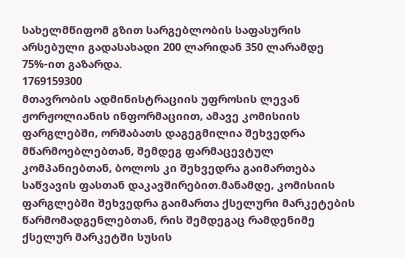სახელმწიფომ გზით სარგებლობის საფასურის არსებული გადასახადი 200 ლარიდან 350 ლარამდე 75%-ით გაზარდა.
1769159300
მთავრობის ადმინისტრაციის უფროსის ლევან ჟორჟოლიანის ინფორმაციით, ამავე კომისიის ფარგლებში, ორშაბათს დაგეგმილია შეხვედრა მწარმოებლებთან, შემდეგ ფარმაცევტულ კომპანიებთან, ბოლოს კი შეხვედრა გაიმართება საწვავის ფასთან დაკავშირებით.მანამდე, კომისიის ფარგლებში შეხვედრა გაიმართა ქსელური მარკეტების წარმომადგენლებთან, რის შემდეგაც რამდენიმე ქსელურ მარკეტში სუსის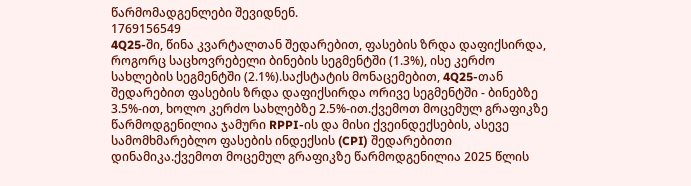წარმომადგენლები შევიდნენ.
1769156549
4Q25-ში, წინა კვარტალთან შედარებით, ფასების ზრდა დაფიქსირდა, როგორც საცხოვრებელი ბინების სეგმენტში (1.3%), ისე კერძო სახლების სეგმენტში (2.1%).საქსტატის მონაცემებით, 4Q25-თან შედარებით ფასების ზრდა დაფიქსირდა ორივე სეგმენტში - ბინებზე 3.5%-ით, ხოლო კერძო სახლებზე 2.5%-ით.ქვემოთ მოცემულ გრაფიკზე წარმოდგენილია ჯამური RPPI-ის და მისი ქვეინდექსების, ასევე სამომხმარებლო ფასების ინდექსის (CPI) შედარებითი დინამიკა.ქვემოთ მოცემულ გრაფიკზე წარმოდგენილია 2025 წლის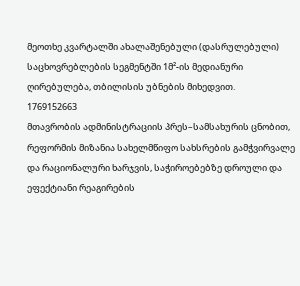მეოთხე კვარტალში ახალაშენებული (დასრულებული) საცხოვრებლების სეგმენტში 1მ²-ის მედიანური ღირებულება, თბილისის უბნების მიხედვით.
1769152663
მთავრობის ადმინისტრაციის პრეს–სამსახურის ცნობით, რეფორმის მიზანია სახელმწიფო სახსრების გამჭვირვალე და რაციონალური ხარჯვის, საჭიროებებზე დროული და ეფექტიანი რეაგირების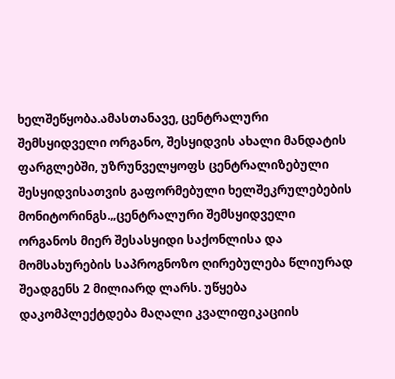ხელშეწყობა.ამასთანავე, ცენტრალური შემსყიდველი ორგანო, შესყიდვის ახალი მანდატის ფარგლებში, უზრუნველყოფს ცენტრალიზებული შესყიდვისათვის გაფორმებული ხელშეკრულებების მონიტორინგს.„ცენტრალური შემსყიდველი ორგანოს მიერ შესასყიდი საქონლისა და მომსახურების საპროგნოზო ღირებულება წლიურად შეადგენს 2 მილიარდ ლარს. უწყება დაკომპლექტდება მაღალი კვალიფიკაციის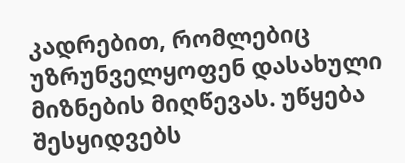კადრებით, რომლებიც უზრუნველყოფენ დასახული მიზნების მიღწევას. უწყება შესყიდვებს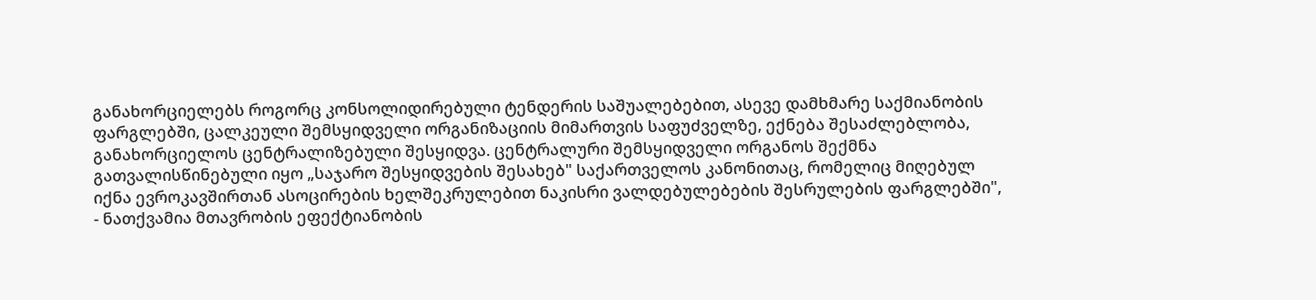განახორციელებს როგორც კონსოლიდირებული ტენდერის საშუალებებით, ასევე დამხმარე საქმიანობის ფარგლებში, ცალკეული შემსყიდველი ორგანიზაციის მიმართვის საფუძველზე, ექნება შესაძლებლობა, განახორციელოს ცენტრალიზებული შესყიდვა. ცენტრალური შემსყიდველი ორგანოს შექმნა გათვალისწინებული იყო „საჯარო შესყიდვების შესახებ" საქართველოს კანონითაც, რომელიც მიღებულ იქნა ევროკავშირთან ასოცირების ხელშეკრულებით ნაკისრი ვალდებულებების შესრულების ფარგლებში", - ნათქვამია მთავრობის ეფექტიანობის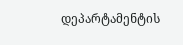დეპარტამენტის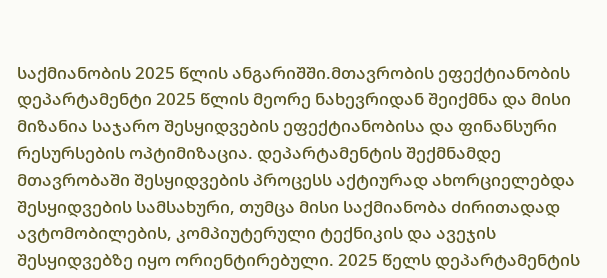საქმიანობის 2025 წლის ანგარიშში.მთავრობის ეფექტიანობის დეპარტამენტი 2025 წლის მეორე ნახევრიდან შეიქმნა და მისი მიზანია საჯარო შესყიდვების ეფექტიანობისა და ფინანსური რესურსების ოპტიმიზაცია. დეპარტამენტის შექმნამდე მთავრობაში შესყიდვების პროცესს აქტიურად ახორციელებდა შესყიდვების სამსახური, თუმცა მისი საქმიანობა ძირითადად ავტომობილების, კომპიუტერული ტექნიკის და ავეჯის შესყიდვებზე იყო ორიენტირებული. 2025 წელს დეპარტამენტის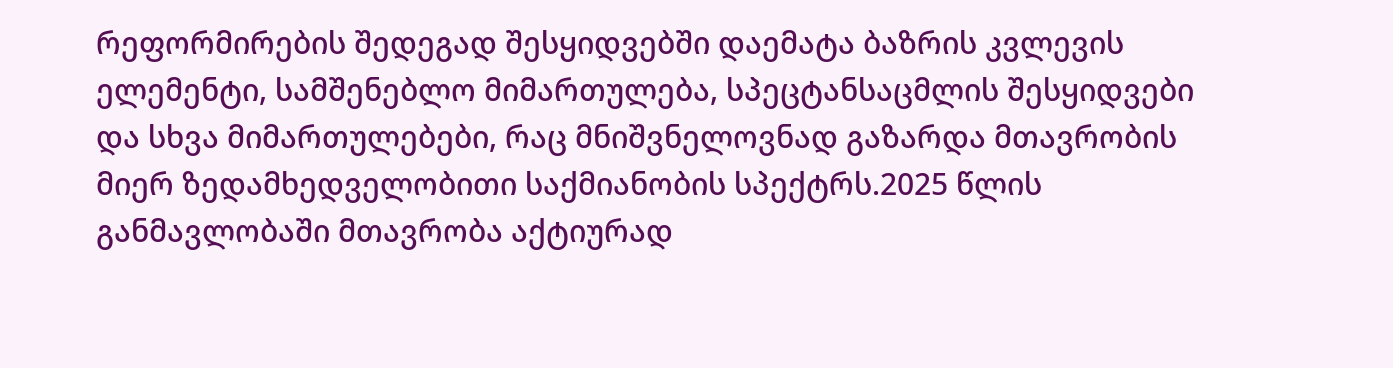რეფორმირების შედეგად შესყიდვებში დაემატა ბაზრის კვლევის ელემენტი, სამშენებლო მიმართულება, სპეცტანსაცმლის შესყიდვები და სხვა მიმართულებები, რაც მნიშვნელოვნად გაზარდა მთავრობის მიერ ზედამხედველობითი საქმიანობის სპექტრს.2025 წლის განმავლობაში მთავრობა აქტიურად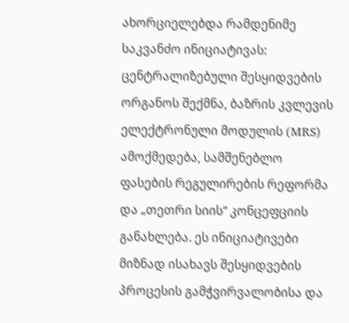ახორციელებდა რამდენიმე საკვანძო ინიციატივას: ცენტრალიზებული შესყიდვების ორგანოს შექმნა, ბაზრის კვლევის ელექტრონული მოდულის (MRS) ამოქმედება, სამშენებლო ფასების რეგულირების რეფორმა და „თეთრი სიის“ კონცეფციის განახლება. ეს ინიციატივები მიზნად ისახავს შესყიდვების პროცესის გამჭვირვალობისა და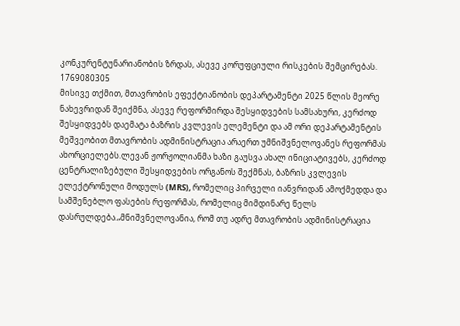კონკურენტუნარიანობის ზრდას, ასევე კორუფციული რისკების შემცირებას.
1769080305
მისივე თქმით, მთავრობის ეფექტიანობის დეპარტამენტი 2025 წლის მეორე ნახევრიდან შეიქმნა, ასევე რეფორმირდა შესყიდვების სამსახური, კერძოდ შესყიდვებს დაემატა ბაზრის კვლევის ელემენტი და ამ ორი დეპარტამენტის მეშვეობით მთავრობის ადმინისტრაცია არაერთ უმნიშვნელოვანეს რეფორმას ახორციელებს.ლევან ჟორჟოლიანმა ხაზი გაუსვა ახალ ინიციატივებს, კერძოდ ცენტრალიზებული შესყიდვების ორგანოს შექმნას, ბაზრის კვლევის ელექტრონული მოდულს (MRS), რომელიც პირველი იანვრიდან ამოქმედდა და სამშენებლო ფასების რეფორმას, რომელიც მიმდინარე წელს დასრულდება.„მნიშვნელოვანია, რომ თუ ადრე მთავრობის ადმინისტრაცია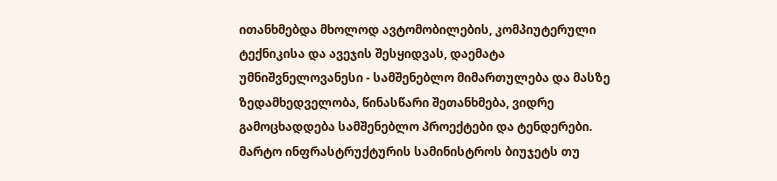ითანხმებდა მხოლოდ ავტომობილების, კომპიუტერული ტექნიკისა და ავეჯის შესყიდვას, დაემატა უმნიშვნელოვანესი - სამშენებლო მიმართულება და მასზე ზედამხედველობა, წინასწარი შეთანხმება, ვიდრე გამოცხადდება სამშენებლო პროექტები და ტენდერები. მარტო ინფრასტრუქტურის სამინისტროს ბიუჯეტს თუ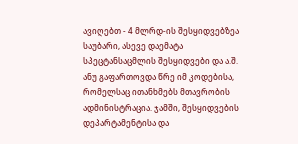ავიღებთ - 4 მლრდ-ის შესყიდვებზეა საუბარი, ასევე დაემატა სპეცტანსაცმლის შესყიდვები და ა.შ. ანუ გაფართოვდა წრე იმ კოდებისა, რომელსაც ითანხმებს მთავრობის ადმინისტრაცია. ჯამში, შესყიდვების დეპარტამენტისა და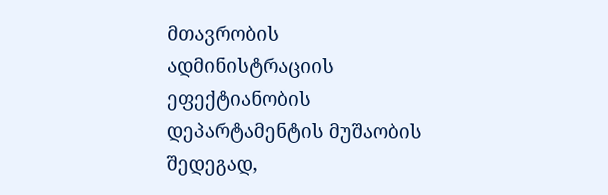მთავრობის ადმინისტრაციის ეფექტიანობის დეპარტამენტის მუშაობის შედეგად,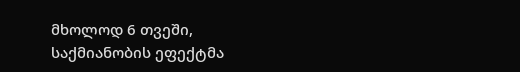მხოლოდ 6 თვეში, საქმიანობის ეფექტმა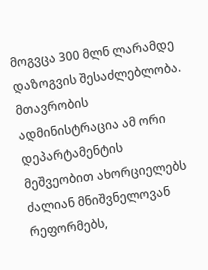მოგვცა 300 მლნ ლარამდე დაზოგვის შესაძლებლობა. მთავრობის ადმინისტრაცია ამ ორი დეპარტამენტის მეშვეობით ახორციელებს ძალიან მნიშვნელოვან რეფორმებს,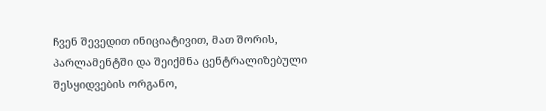ჩვენ შევედით ინიციატივით, მათ შორის, პარლამენტში და შეიქმნა ცენტრალიზებული შესყიდვების ორგანო,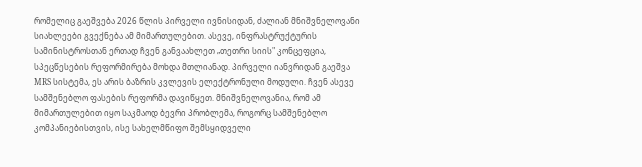რომელიც გაეშვება 2026 წლის პირველი ივნისიდან, ძალიან მნიშვნელოვანი სიახლეები გვექნება ამ მიმართულებით. ასევე, ინფრასტრუქტურის სამინისტროსთან ერთად ჩვენ განვაახლეთ „თეთრი სიის" კონცეფცია, სპეცწესების რეფორმირება მოხდა მთლიანად. პირველი იანვრიდან გაეშვა MRS სისტემა, ეს არის ბაზრის კვლევის ელექტრონული მოდული. ჩვენ ასევე სამშენებლო ფასების რეფორმა დავიწყეთ. მნიშვნელოვანია, რომ ამ მიმართულებით იყო საკმაოდ ბევრი პრობლემა, როგორც სამშენებლო კომპანიებისთვის, ისე სახელმწიფო შემსყიდველი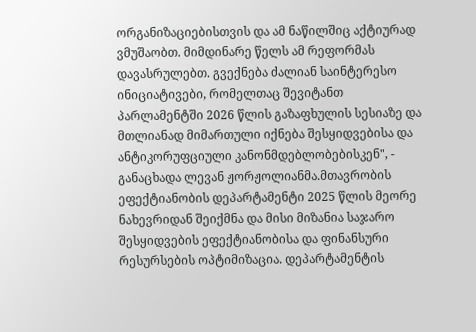ორგანიზაციებისთვის და ამ ნაწილშიც აქტიურად ვმუშაობთ. მიმდინარე წელს ამ რეფორმას დავასრულებთ. გვექნება ძალიან საინტერესო ინიციატივები, რომელთაც შევიტანთ პარლამენტში 2026 წლის გაზაფხულის სესიაზე და მთლიანად მიმართული იქნება შესყიდვებისა და ანტიკორუფციული კანონმდებლობებისკენ", - განაცხადა ლევან ჟორჟოლიანმა.მთავრობის ეფექტიანობის დეპარტამენტი 2025 წლის მეორე ნახევრიდან შეიქმნა და მისი მიზანია საჯარო შესყიდვების ეფექტიანობისა და ფინანსური რესურსების ოპტიმიზაცია. დეპარტამენტის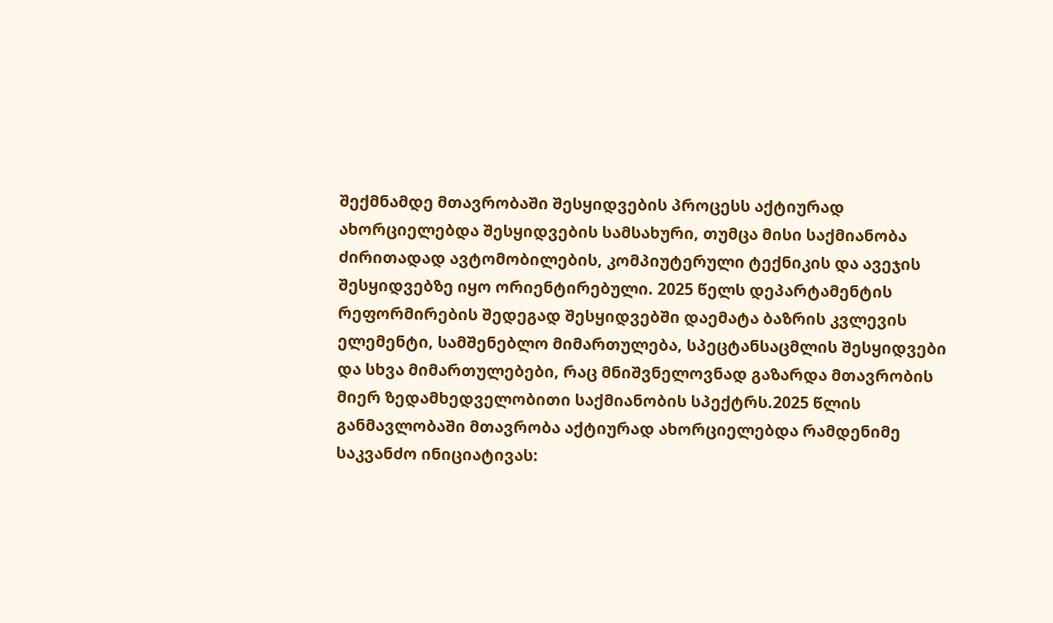შექმნამდე მთავრობაში შესყიდვების პროცესს აქტიურად ახორციელებდა შესყიდვების სამსახური, თუმცა მისი საქმიანობა ძირითადად ავტომობილების, კომპიუტერული ტექნიკის და ავეჯის შესყიდვებზე იყო ორიენტირებული. 2025 წელს დეპარტამენტის რეფორმირების შედეგად შესყიდვებში დაემატა ბაზრის კვლევის ელემენტი, სამშენებლო მიმართულება, სპეცტანსაცმლის შესყიდვები და სხვა მიმართულებები, რაც მნიშვნელოვნად გაზარდა მთავრობის მიერ ზედამხედველობითი საქმიანობის სპექტრს.2025 წლის განმავლობაში მთავრობა აქტიურად ახორციელებდა რამდენიმე საკვანძო ინიციატივას: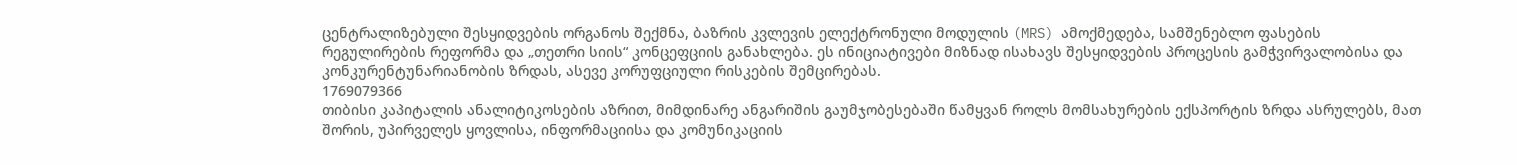ცენტრალიზებული შესყიდვების ორგანოს შექმნა, ბაზრის კვლევის ელექტრონული მოდულის (MRS) ამოქმედება, სამშენებლო ფასების რეგულირების რეფორმა და „თეთრი სიის“ კონცეფციის განახლება. ეს ინიციატივები მიზნად ისახავს შესყიდვების პროცესის გამჭვირვალობისა და კონკურენტუნარიანობის ზრდას, ასევე კორუფციული რისკების შემცირებას.
1769079366
თიბისი კაპიტალის ანალიტიკოსების აზრით, მიმდინარე ანგარიშის გაუმჯობესებაში წამყვან როლს მომსახურების ექსპორტის ზრდა ასრულებს, მათ შორის, უპირველეს ყოვლისა, ინფორმაციისა და კომუნიკაციის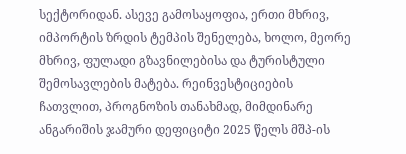სექტორიდან. ასევე გამოსაყოფია, ერთი მხრივ, იმპორტის ზრდის ტემპის შენელება, ხოლო, მეორე მხრივ, ფულადი გზავნილებისა და ტურისტული შემოსავლების მატება. რეინვესტიციების ჩათვლით, პროგნოზის თანახმად, მიმდინარე ანგარიშის ჯამური დეფიციტი 2025 წელს მშპ-ის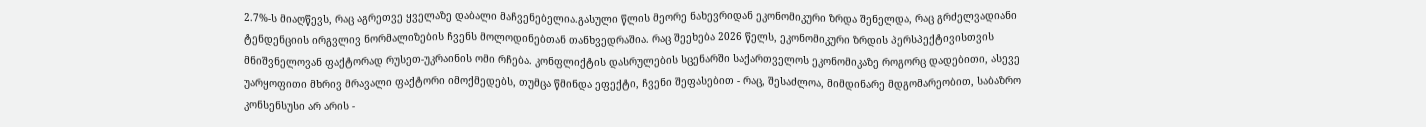2.7%-ს მიაღწევს, რაც აგრეთვე ყველაზე დაბალი მაჩვენებელია.გასული წლის მეორე ნახევრიდან ეკონომიკური ზრდა შენელდა, რაც გრძელვადიანი ტენდენციის ირგვლივ ნორმალიზების ჩვენს მოლოდინებთან თანხვედრაშია. რაც შეეხება 2026 წელს, ეკონომიკური ზრდის პერსპექტივისთვის მნიშვნელოვან ფაქტორად რუსეთ-უკრაინის ომი რჩება. კონფლიქტის დასრულების სცენარში საქართველოს ეკონომიკაზე როგორც დადებითი, ასევე უარყოფითი მხრივ მრავალი ფაქტორი იმოქმედებს, თუმცა წმინდა ეფექტი, ჩვენი შეფასებით - რაც, შესაძლოა, მიმდინარე მდგომარეობით, საბაზრო კონსენსუსი არ არის -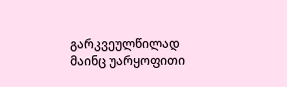გარკვეულწილად მაინც უარყოფითი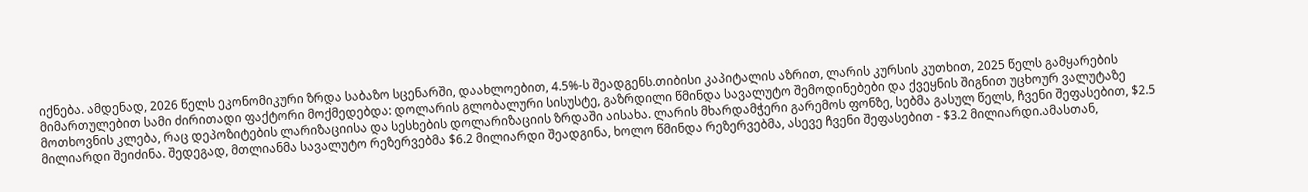იქნება. ამდენად, 2026 წელს ეკონომიკური ზრდა საბაზო სცენარში, დაახლოებით, 4.5%-ს შეადგენს.თიბისი კაპიტალის აზრით, ლარის კურსის კუთხით, 2025 წელს გამყარების მიმართულებით სამი ძირითადი ფაქტორი მოქმედებდა: დოლარის გლობალური სისუსტე, გაზრდილი წმინდა სავალუტო შემოდინებები და ქვეყნის შიგნით უცხოურ ვალუტაზე მოთხოვნის კლება, რაც დეპოზიტების ლარიზაციისა და სესხების დოლარიზაციის ზრდაში აისახა. ლარის მხარდამჭერი გარემოს ფონზე, სებმა გასულ წელს, ჩვენი შეფასებით, $2.5 მილიარდი შეიძინა. შედეგად, მთლიანმა სავალუტო რეზერვებმა $6.2 მილიარდი შეადგინა, ხოლო წმინდა რეზერვებმა, ასევე ჩვენი შეფასებით - $3.2 მილიარდი.ამასთან,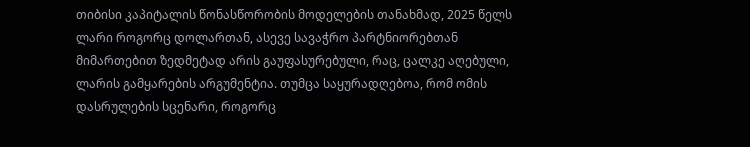თიბისი კაპიტალის წონასწორობის მოდელების თანახმად, 2025 წელს ლარი როგორც დოლართან, ასევე სავაჭრო პარტნიორებთან მიმართებით ზედმეტად არის გაუფასურებული, რაც, ცალკე აღებული, ლარის გამყარების არგუმენტია. თუმცა საყურადღებოა, რომ ომის დასრულების სცენარი, როგორც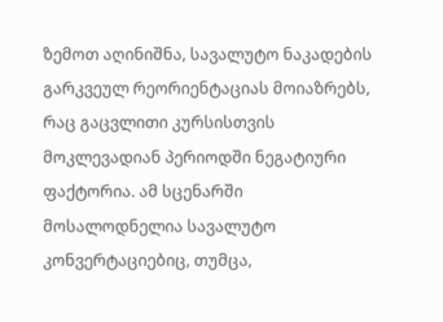ზემოთ აღინიშნა, სავალუტო ნაკადების გარკვეულ რეორიენტაციას მოიაზრებს, რაც გაცვლითი კურსისთვის მოკლევადიან პერიოდში ნეგატიური ფაქტორია. ამ სცენარში მოსალოდნელია სავალუტო კონვერტაციებიც, თუმცა,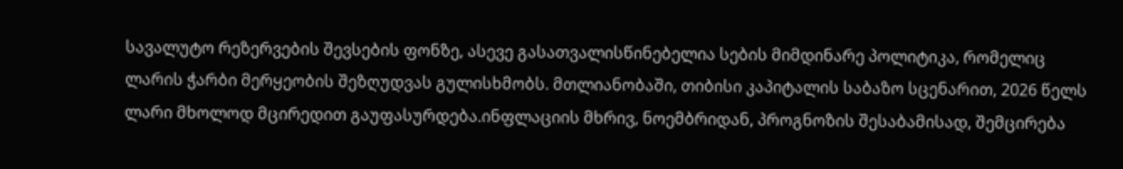სავალუტო რეზერვების შევსების ფონზე, ასევე გასათვალისწინებელია სების მიმდინარე პოლიტიკა, რომელიც ლარის ჭარბი მერყეობის შეზღუდვას გულისხმობს. მთლიანობაში, თიბისი კაპიტალის საბაზო სცენარით, 2026 წელს ლარი მხოლოდ მცირედით გაუფასურდება.ინფლაციის მხრივ, ნოემბრიდან, პროგნოზის შესაბამისად, შემცირება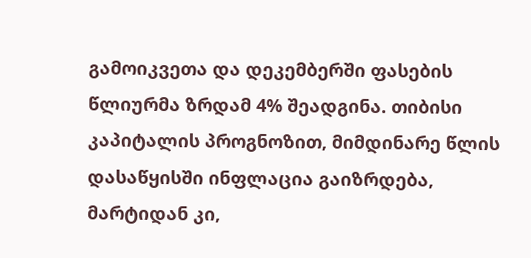გამოიკვეთა და დეკემბერში ფასების წლიურმა ზრდამ 4% შეადგინა. თიბისი კაპიტალის პროგნოზით, მიმდინარე წლის დასაწყისში ინფლაცია გაიზრდება, მარტიდან კი,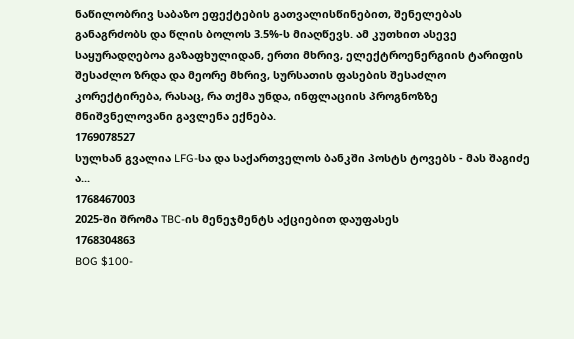ნაწილობრივ საბაზო ეფექტების გათვალისწინებით, შენელებას განაგრძობს და წლის ბოლოს 3.5%-ს მიაღწევს. ამ კუთხით ასევე საყურადღებოა გაზაფხულიდან, ერთი მხრივ, ელექტროენერგიის ტარიფის შესაძლო ზრდა და მეორე მხრივ, სურსათის ფასების შესაძლო კორექტირება, რასაც, რა თქმა უნდა, ინფლაციის პროგნოზზე მნიშვნელოვანი გავლენა ექნება.
1769078527
სულხან გვალია LFG-სა და საქართველოს ბანკში პოსტს ტოვებს - მას შაგიძე ა...
1768467003
2025-ში შრომა TBC-ის მენეჯმენტს აქციებით დაუფასეს
1768304863
BOG $100-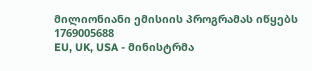მილიონიანი ემისიის პროგრამას იწყებს
1769005688
EU, UK, USA - მინისტრმა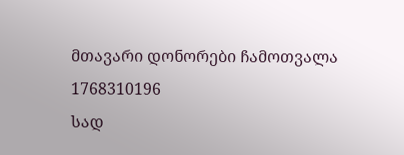მთავარი დონორები ჩამოთვალა
1768310196
სად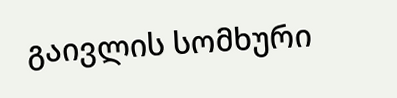გაივლის სომხური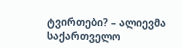ტვირთები? – ალიევმა საქართველო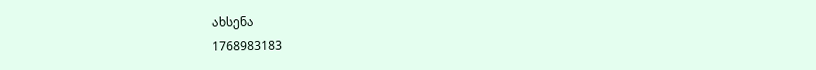ახსენა
1768983183